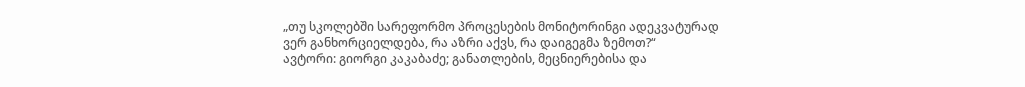„თუ სკოლებში სარეფორმო პროცესების მონიტორინგი ადეკვატურად ვერ განხორციელდება, რა აზრი აქვს, რა დაიგეგმა ზემოთ?“
ავტორი: გიორგი კაკაბაძე; განათლების, მეცნიერებისა და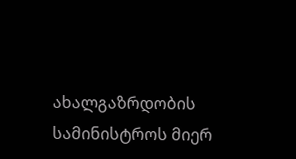ახალგაზრდობის სამინისტროს მიერ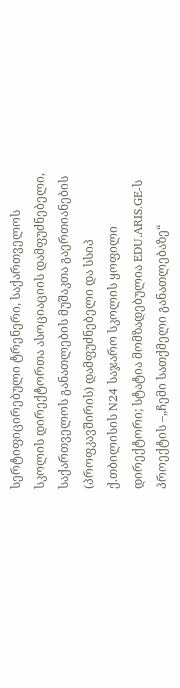სერტიფიცირებული ტრენერი, საქართველოს სკოლის დირექტორთა ასოციაციის დამფუძნებელი, საქართველოს განათლების მუშაკთა გაერთიანების (პროფკავშირის) დამფუძნებელი და სსიპ ქ.თბილისის N24 საჯარო სკოლის ყოფილი დირექტორი; სტატია მომზადებულია EDU.ARIS.GE-ს პროექტის –„ჩემი სათქმელი განათლებაზე“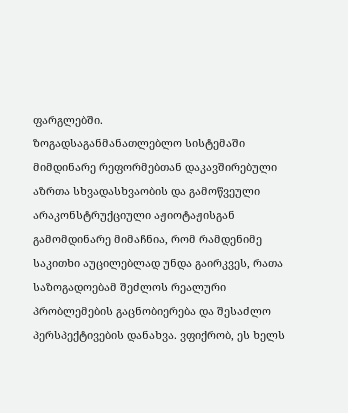ფარგლებში.
ზოგადსაგანმანათლებლო სისტემაში მიმდინარე რეფორმებთან დაკავშირებული აზრთა სხვადასხვაობის და გამოწვეული არაკონსტრუქციული აჟიოტაჟისგან გამომდინარე მიმაჩნია, რომ რამდენიმე საკითხი აუცილებლად უნდა გაირკვეს, რათა საზოგადოებამ შეძლოს რეალური პრობლემების გაცნობიერება და შესაძლო პერსპექტივების დანახვა. ვფიქრობ, ეს ხელს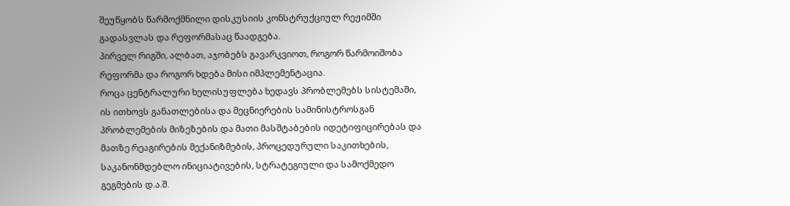შეუწყობს წარმოქმნილი დისკუსიის კონსტრუქციულ რეჟიმში გადასვლას და რეფორმასაც წაადგება.
პირველ რიგში, ალბათ, აჯობებს გავარკვიოთ, როგორ წარმოიშობა რეფორმა და როგორ ხდება მისი იმპლემენტაცია.
როცა ცენტრალური ხელისუფლება ხედავს პრობლემებს სისტემაში, ის ითხოვს განათლებისა და მეცნიერების სამინისტროსგან პრობლემების მიზეზების და მათი მასშტაბების იდეტიფიცირებას და მათზე რეაგირების მექანიზმების, პროცედურული საკითხების, საკანონმდებლო ინიციატივების, სტრატეგიული და სამოქმედო გეგმების დ.ა.შ.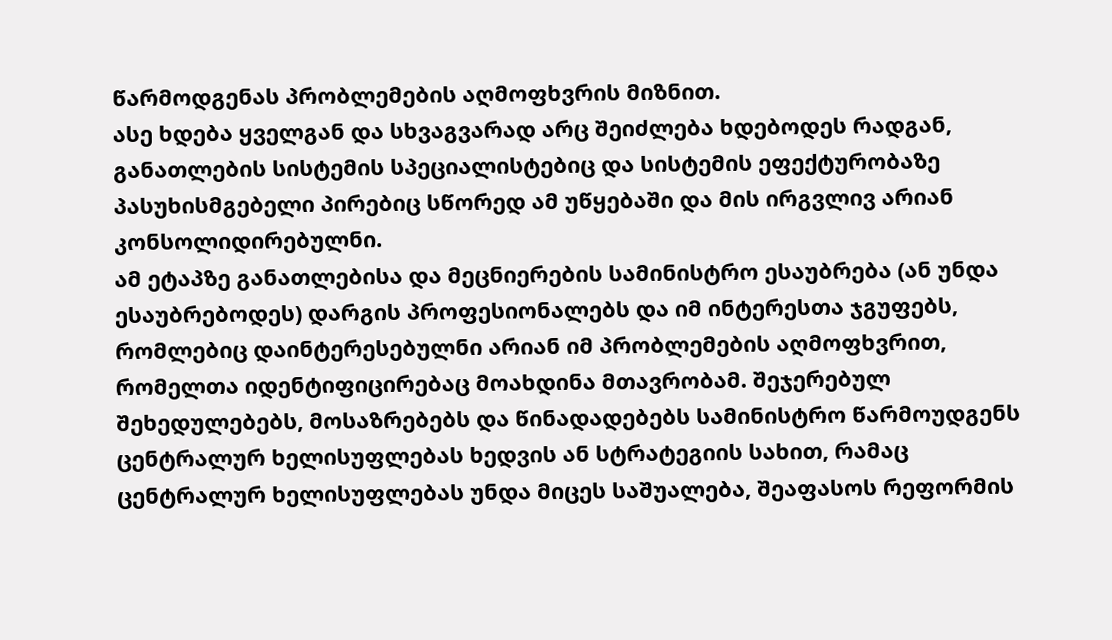წარმოდგენას პრობლემების აღმოფხვრის მიზნით.
ასე ხდება ყველგან და სხვაგვარად არც შეიძლება ხდებოდეს რადგან, განათლების სისტემის სპეციალისტებიც და სისტემის ეფექტურობაზე პასუხისმგებელი პირებიც სწორედ ამ უწყებაში და მის ირგვლივ არიან კონსოლიდირებულნი.
ამ ეტაპზე განათლებისა და მეცნიერების სამინისტრო ესაუბრება (ან უნდა ესაუბრებოდეს) დარგის პროფესიონალებს და იმ ინტერესთა ჯგუფებს, რომლებიც დაინტერესებულნი არიან იმ პრობლემების აღმოფხვრით, რომელთა იდენტიფიცირებაც მოახდინა მთავრობამ. შეჯერებულ შეხედულებებს, მოსაზრებებს და წინადადებებს სამინისტრო წარმოუდგენს ცენტრალურ ხელისუფლებას ხედვის ან სტრატეგიის სახით, რამაც ცენტრალურ ხელისუფლებას უნდა მიცეს საშუალება, შეაფასოს რეფორმის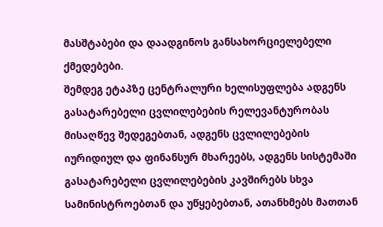მასშტაბები და დაადგინოს განსახორციელებელი ქმედებები.
შემდეგ ეტაპზე ცენტრალური ხელისუფლება ადგენს გასატარებელი ცვლილებების რელევანტურობას მისაღწევ შედეგებთან, ადგენს ცვლილებების იურიდიულ და ფინანსურ მხარეებს, ადგენს სისტემაში გასატარებელი ცვლილებების კავშირებს სხვა სამინისტროებთან და უწყებებთან, ათანხმებს მათთან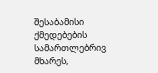შესაბამისი ქმედებების სამართლებრივ მხარეს,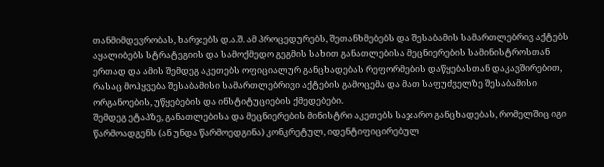თანმიმდევრობას, ხარჯებს დ.ა.შ. ამ პროცედურებს, შეთანხმებებს და შესაბამის სამართლებრივ აქტებს აყალიბებს სტრატეგიის და სამოქმედო გეგმის სახით განათლებისა მეცნიერების სამინისტროსთან ერთად და ამის შემდეგ აკეთებს ოფიციალურ განცხადებას რეფორმების დაწყებასთან დაკავშირებით, რასაც მოჰყვება შესაბამისი სამართლებრივი აქტების გამოცემა და მათ საფუძველზე შესაბამისი ორგანოების, უწყებების და ინსტიტუციების ქმედებები.
შემდეგ ეტაპზე, განათლებისა და მეცნიერების მინისტრი აკეთებს საჯარო განცხადებას, რომელშიც იგი წარმოადგენს (ან უნდა წარმოედგინა) კონკრეტულ, იდენტიფიცირებულ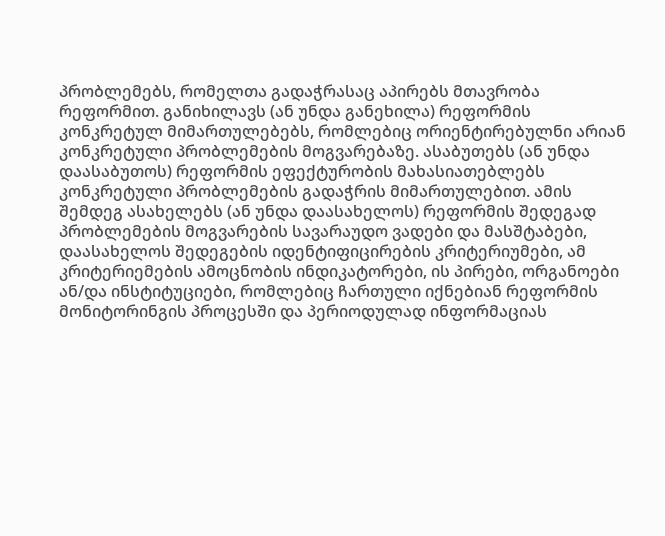პრობლემებს, რომელთა გადაჭრასაც აპირებს მთავრობა რეფორმით. განიხილავს (ან უნდა განეხილა) რეფორმის კონკრეტულ მიმართულებებს, რომლებიც ორიენტირებულნი არიან კონკრეტული პრობლემების მოგვარებაზე. ასაბუთებს (ან უნდა დაასაბუთოს) რეფორმის ეფექტურობის მახასიათებლებს კონკრეტული პრობლემების გადაჭრის მიმართულებით. ამის შემდეგ ასახელებს (ან უნდა დაასახელოს) რეფორმის შედეგად პრობლემების მოგვარების სავარაუდო ვადები და მასშტაბები, დაასახელოს შედეგების იდენტიფიცირების კრიტერიუმები, ამ კრიტერიემების ამოცნობის ინდიკატორები, ის პირები, ორგანოები ან/და ინსტიტუციები, რომლებიც ჩართული იქნებიან რეფორმის მონიტორინგის პროცესში და პერიოდულად ინფორმაციას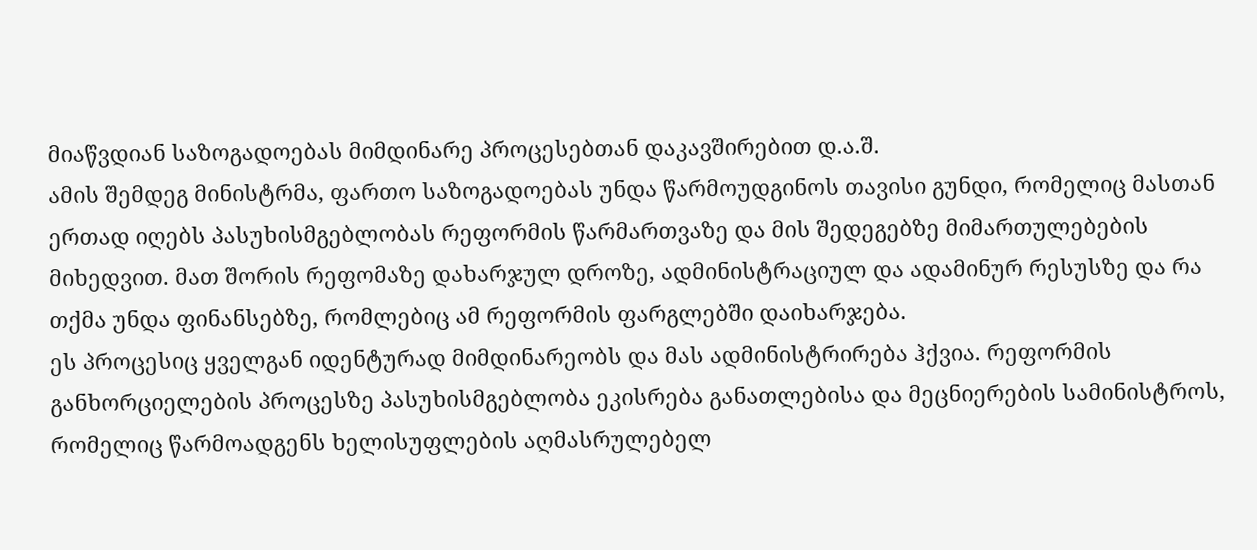მიაწვდიან საზოგადოებას მიმდინარე პროცესებთან დაკავშირებით დ.ა.შ.
ამის შემდეგ მინისტრმა, ფართო საზოგადოებას უნდა წარმოუდგინოს თავისი გუნდი, რომელიც მასთან ერთად იღებს პასუხისმგებლობას რეფორმის წარმართვაზე და მის შედეგებზე მიმართულებების მიხედვით. მათ შორის რეფომაზე დახარჯულ დროზე, ადმინისტრაციულ და ადამინურ რესუსზე და რა თქმა უნდა ფინანსებზე, რომლებიც ამ რეფორმის ფარგლებში დაიხარჯება.
ეს პროცესიც ყველგან იდენტურად მიმდინარეობს და მას ადმინისტრირება ჰქვია. რეფორმის განხორციელების პროცესზე პასუხისმგებლობა ეკისრება განათლებისა და მეცნიერების სამინისტროს, რომელიც წარმოადგენს ხელისუფლების აღმასრულებელ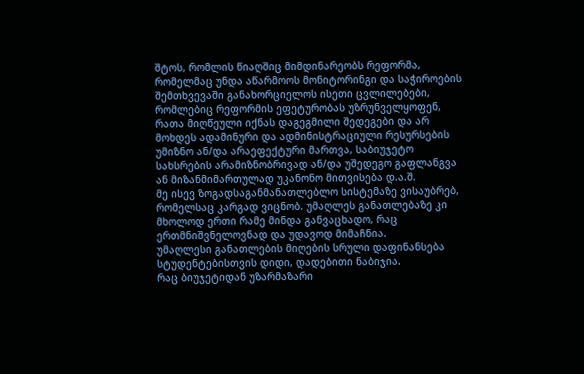შტოს, რომლის წიაღშიც მიმდინარეობს რეფორმა, რომელმაც უნდა აწარმოოს მონიტორინგი და საჭიროების შემთხვევაში განახორციელოს ისეთი ცვლილებები, რომლებიც რეფორმის ეფეტურობას უზრუნველყოფენ, რათა მიღწეული იქნას დაგეგმილი შედეგები და არ მოხდეს ადამინური და ადმინისტრაციული რესურსების უმიზნო ან/და არაეფექტური მართვა, საბიუჯეტო სახსრების არამიზნობრივად ან/და უშედეგო გაფლანგვა ან მიზანმიმართულად უკანონო მითვისება დ.ა.შ.
მე ისევ ზოგადსაგანმანათლებლო სისტემაზე ვისაუბრებ, რომელსაც კარგად ვიცნობ. უმაღლეს განათლებაზე კი მხოლოდ ერთი რამე მინდა განვაცხადო, რაც ერთმნიშვნელოვნად და უდავოდ მიმაჩნია.
უმაღლესი განათლების მიღების სრული დაფინანსება სტუდენტებისთვის დიდი, დადებითი ნაბიჯია.
რაც ბიუჯეტიდან უზარმაზარი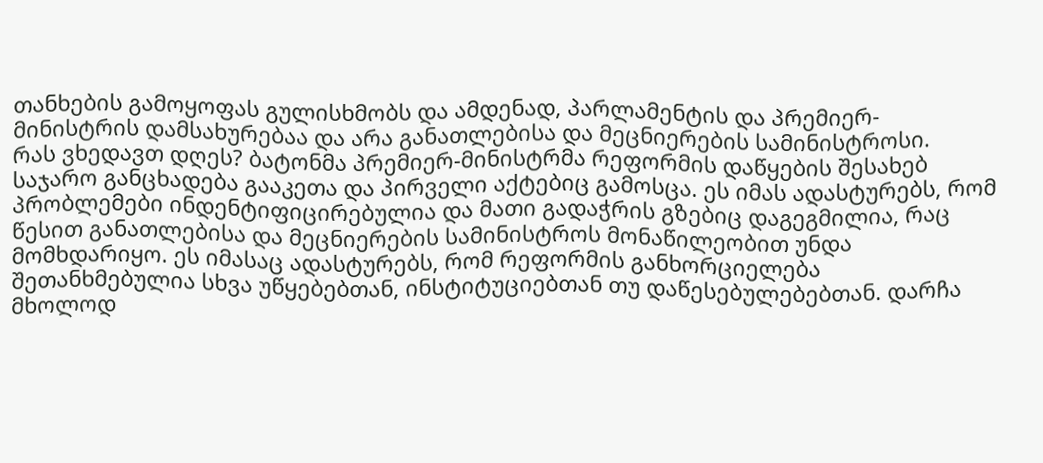თანხების გამოყოფას გულისხმობს და ამდენად, პარლამენტის და პრემიერ-მინისტრის დამსახურებაა და არა განათლებისა და მეცნიერების სამინისტროსი.
რას ვხედავთ დღეს? ბატონმა პრემიერ-მინისტრმა რეფორმის დაწყების შესახებ საჯარო განცხადება გააკეთა და პირველი აქტებიც გამოსცა. ეს იმას ადასტურებს, რომ პრობლემები ინდენტიფიცირებულია და მათი გადაჭრის გზებიც დაგეგმილია, რაც წესით განათლებისა და მეცნიერების სამინისტროს მონაწილეობით უნდა მომხდარიყო. ეს იმასაც ადასტურებს, რომ რეფორმის განხორციელება შეთანხმებულია სხვა უწყებებთან, ინსტიტუციებთან თუ დაწესებულებებთან. დარჩა მხოლოდ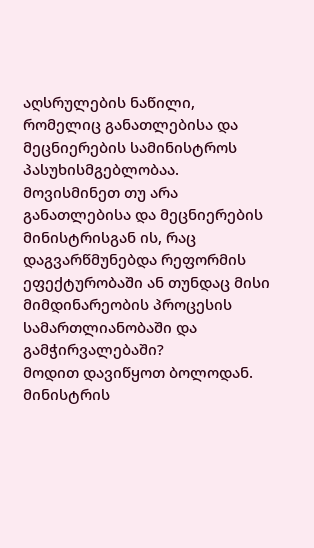აღსრულების ნაწილი, რომელიც განათლებისა და მეცნიერების სამინისტროს პასუხისმგებლობაა.
მოვისმინეთ თუ არა განათლებისა და მეცნიერების მინისტრისგან ის, რაც დაგვარწმუნებდა რეფორმის ეფექტურობაში ან თუნდაც მისი მიმდინარეობის პროცესის სამართლიანობაში და გამჭირვალებაში?
მოდით დავიწყოთ ბოლოდან. მინისტრის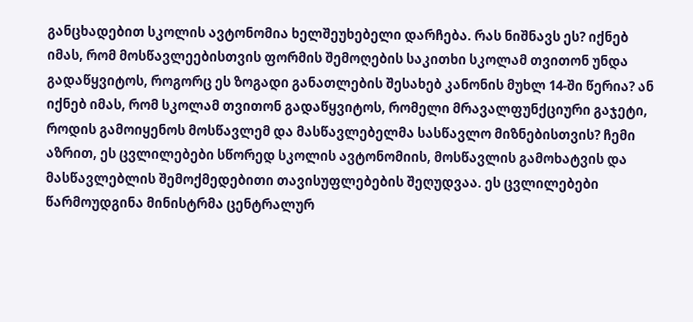განცხადებით სკოლის ავტონომია ხელშეუხებელი დარჩება. რას ნიშნავს ეს? იქნებ იმას, რომ მოსწავლეებისთვის ფორმის შემოღების საკითხი სკოლამ თვითონ უნდა გადაწყვიტოს, როგორც ეს ზოგადი განათლების შესახებ კანონის მუხლ 14-ში წერია? ან იქნებ იმას, რომ სკოლამ თვითონ გადაწყვიტოს, რომელი მრავალფუნქციური გაჯეტი, როდის გამოიყენოს მოსწავლემ და მასწავლებელმა სასწავლო მიზნებისთვის? ჩემი აზრით, ეს ცვლილებები სწორედ სკოლის ავტონომიის, მოსწავლის გამოხატვის და მასწავლებლის შემოქმედებითი თავისუფლებების შეღუდვაა. ეს ცვლილებები წარმოუდგინა მინისტრმა ცენტრალურ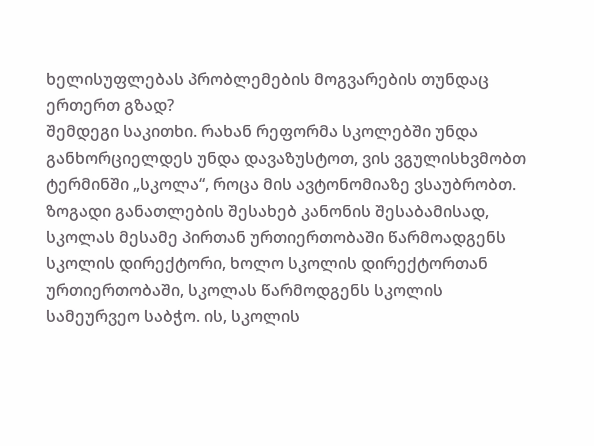ხელისუფლებას პრობლემების მოგვარების თუნდაც ერთერთ გზად?
შემდეგი საკითხი. რახან რეფორმა სკოლებში უნდა განხორციელდეს უნდა დავაზუსტოთ, ვის ვგულისხვმობთ ტერმინში „სკოლა“, როცა მის ავტონომიაზე ვსაუბრობთ. ზოგადი განათლების შესახებ კანონის შესაბამისად, სკოლას მესამე პირთან ურთიერთობაში წარმოადგენს სკოლის დირექტორი, ხოლო სკოლის დირექტორთან ურთიერთობაში, სკოლას წარმოდგენს სკოლის სამეურვეო საბჭო. ის, სკოლის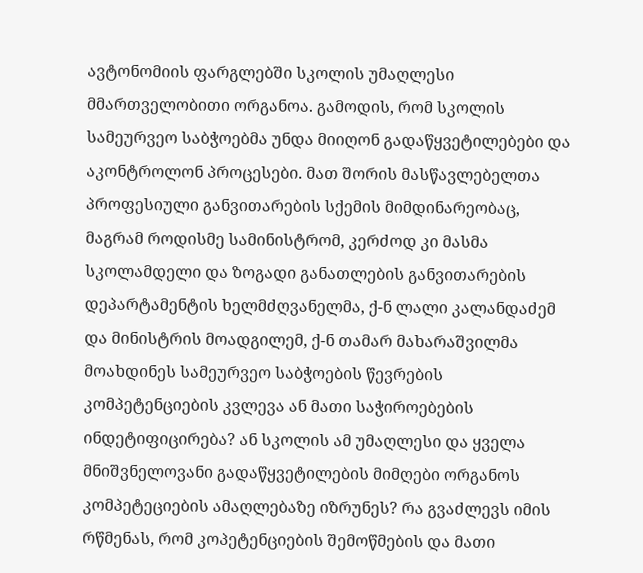ავტონომიის ფარგლებში სკოლის უმაღლესი მმართველობითი ორგანოა. გამოდის, რომ სკოლის სამეურვეო საბჭოებმა უნდა მიიღონ გადაწყვეტილებები და აკონტროლონ პროცესები. მათ შორის მასწავლებელთა პროფესიული განვითარების სქემის მიმდინარეობაც, მაგრამ როდისმე სამინისტრომ, კერძოდ კი მასმა სკოლამდელი და ზოგადი განათლების განვითარების დეპარტამენტის ხელმძღვანელმა, ქ-ნ ლალი კალანდაძემ და მინისტრის მოადგილემ, ქ-ნ თამარ მახარაშვილმა მოახდინეს სამეურვეო საბჭოების წევრების კომპეტენციების კვლევა ან მათი საჭიროებების ინდეტიფიცირება? ან სკოლის ამ უმაღლესი და ყველა მნიშვნელოვანი გადაწყვეტილების მიმღები ორგანოს კომპეტეციების ამაღლებაზე იზრუნეს? რა გვაძლევს იმის რწმენას, რომ კოპეტენციების შემოწმების და მათი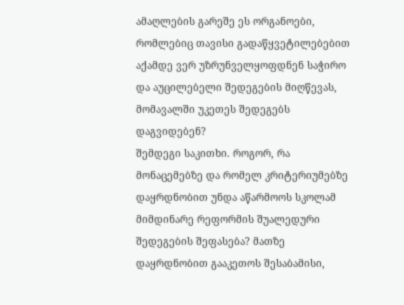ამაღლების გარეშე ეს ორგანოები, რომლებიც თავისი გადაწყვეტილებებით აქამდე ვერ უზრუნველყოფდნენ საჭირო და აუცილებელი შედეგების მიღწევას, მომავალში უკეთეს შედეგებს დაგვიდებენ?
შემდეგი საკითხი. როგორ, რა მონაცემებზე და რომელ კრიტერიუმებზე დაყრდნობით უნდა აწარმოოს სკოლამ მიმდინარე რეფორმის შუალედური შედეგების შეფასება? მათზე დაყრდნობით გააკეთოს შესაბამისი,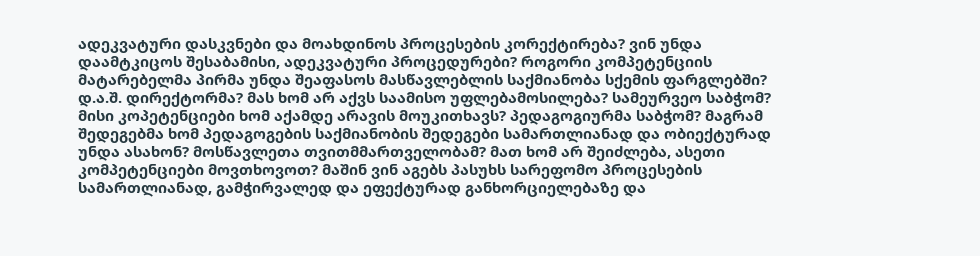ადეკვატური დასკვნები და მოახდინოს პროცესების კორექტირება? ვინ უნდა დაამტკიცოს შესაბამისი, ადეკვატური პროცედურები? როგორი კომპეტენციის მატარებელმა პირმა უნდა შეაფასოს მასწავლებლის საქმიანობა სქემის ფარგლებში? დ.ა.შ. დირექტორმა? მას ხომ არ აქვს საამისო უფლებამოსილება? სამეურვეო საბჭომ? მისი კოპეტენციები ხომ აქამდე არავის მოუკითხავს? პედაგოგიურმა საბჭომ? მაგრამ შედეგებმა ხომ პედაგოგების საქმიანობის შედეგები სამართლიანად და ობიექტურად უნდა ასახონ? მოსწავლეთა თვითმმართველობამ? მათ ხომ არ შეიძლება, ასეთი კომპეტენციები მოვთხოვოთ? მაშინ ვინ აგებს პასუხს სარეფომო პროცესების სამართლიანად, გამჭირვალედ და ეფექტურად განხორციელებაზე და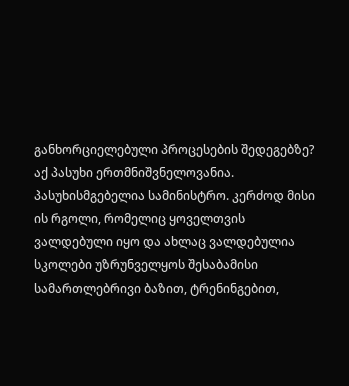განხორციელებული პროცესების შედეგებზე?
აქ პასუხი ერთმნიშვნელოვანია.
პასუხისმგებელია სამინისტრო. კერძოდ მისი ის რგოლი, რომელიც ყოველთვის ვალდებული იყო და ახლაც ვალდებულია სკოლები უზრუნველყოს შესაბამისი სამართლებრივი ბაზით, ტრენინგებით,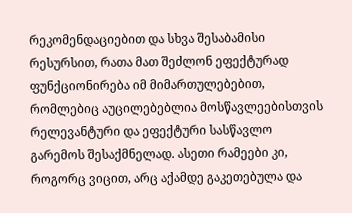რეკომენდაციებით და სხვა შესაბამისი რესურსით, რათა მათ შეძლონ ეფექტურად ფუნქციონირება იმ მიმართულებებით, რომლებიც აუცილებებლია მოსწავლეებისთვის რელევანტური და ეფექტური სასწავლო გარემოს შესაქმნელად. ასეთი რამეები კი, როგორც ვიცით, არც აქამდე გაკეთებულა და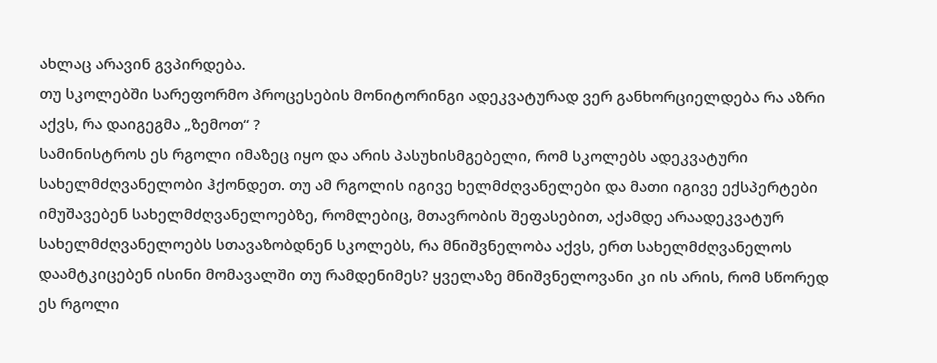ახლაც არავინ გვპირდება.
თუ სკოლებში სარეფორმო პროცესების მონიტორინგი ადეკვატურად ვერ განხორციელდება რა აზრი აქვს, რა დაიგეგმა „ზემოთ“ ?
სამინისტროს ეს რგოლი იმაზეც იყო და არის პასუხისმგებელი, რომ სკოლებს ადეკვატური სახელმძღვანელობი ჰქონდეთ. თუ ამ რგოლის იგივე ხელმძღვანელები და მათი იგივე ექსპერტები იმუშავებენ სახელმძღვანელოებზე, რომლებიც, მთავრობის შეფასებით, აქამდე არაადეკვატურ სახელმძღვანელოებს სთავაზობდნენ სკოლებს, რა მნიშვნელობა აქვს, ერთ სახელმძღვანელოს დაამტკიცებენ ისინი მომავალში თუ რამდენიმეს? ყველაზე მნიშვნელოვანი კი ის არის, რომ სწორედ ეს რგოლი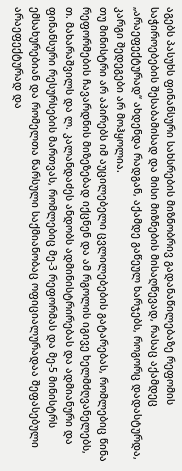აგებს პასუხს ფინანსური სახსრების მიზნობრივ გადანაწილებაზე რეფომის საჭიროებების შესაბამისად და მისი მიზნების მისაღწევად, რასაც აქამდეც „არაეფექტურად“ ახდენდა რადგან, აქამდე გაწეულ ხარჯებს, როგორც დადასტურდა, კარგი შედეგები არ მოჰყოლია.
თუ მინისტრი არ აპირებს იმ აუცილებელი ცვლილებების გატარებას, რომლებიც წინა რეფორმების ჩავარდნის მიზეზებად იქცნენ და ამ რგოლის იგივე ხელმძღვანელებს, თ. მახარაშვილს და ლ. კალანდაძეს ანდობს ადმინისტრირებას და ადმიანური და ფინანსური რესურსების მართვას, რომლებიც მე-3 რეფორმას და მე-5 მინისტრს ემსახურებიან და რომელთა წარსული საქმიანობაც ოფიციალურადაა შეფასებული არაეფექტურად და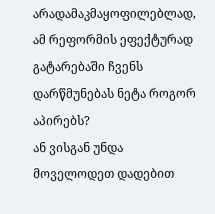არადამაკმაყოფილებლად, ამ რეფორმის ეფექტურად გატარებაში ჩვენს დარწმუნებას ნეტა როგორ აპირებს?
ან ვისგან უნდა მოველოდეთ დადებით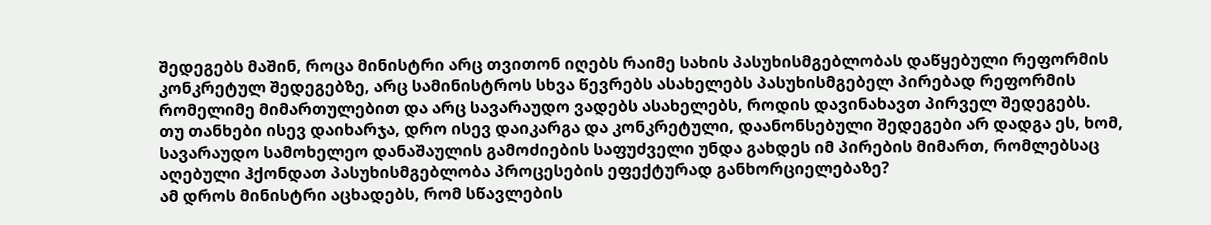შედეგებს მაშინ, როცა მინისტრი არც თვითონ იღებს რაიმე სახის პასუხისმგებლობას დაწყებული რეფორმის კონკრეტულ შედეგებზე, არც სამინისტროს სხვა წევრებს ასახელებს პასუხისმგებელ პირებად რეფორმის რომელიმე მიმართულებით და არც სავარაუდო ვადებს ასახელებს, როდის დავინახავთ პირველ შედეგებს.
თუ თანხები ისევ დაიხარჯა, დრო ისევ დაიკარგა და კონკრეტული, დაანონსებული შედეგები არ დადგა ეს, ხომ, სავარაუდო სამოხელეო დანაშაულის გამოძიების საფუძველი უნდა გახდეს იმ პირების მიმართ, რომლებსაც აღებული ჰქონდათ პასუხისმგებლობა პროცესების ეფექტურად განხორციელებაზე?
ამ დროს მინისტრი აცხადებს, რომ სწავლების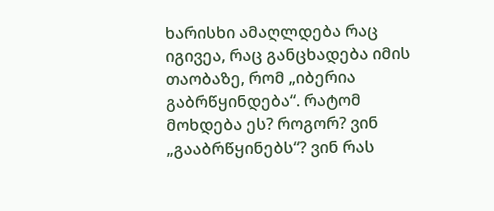ხარისხი ამაღლდება რაც იგივეა, რაც განცხადება იმის თაობაზე, რომ „იბერია გაბრწყინდება“. რატომ მოხდება ეს? როგორ? ვინ „გააბრწყინებს“? ვინ რას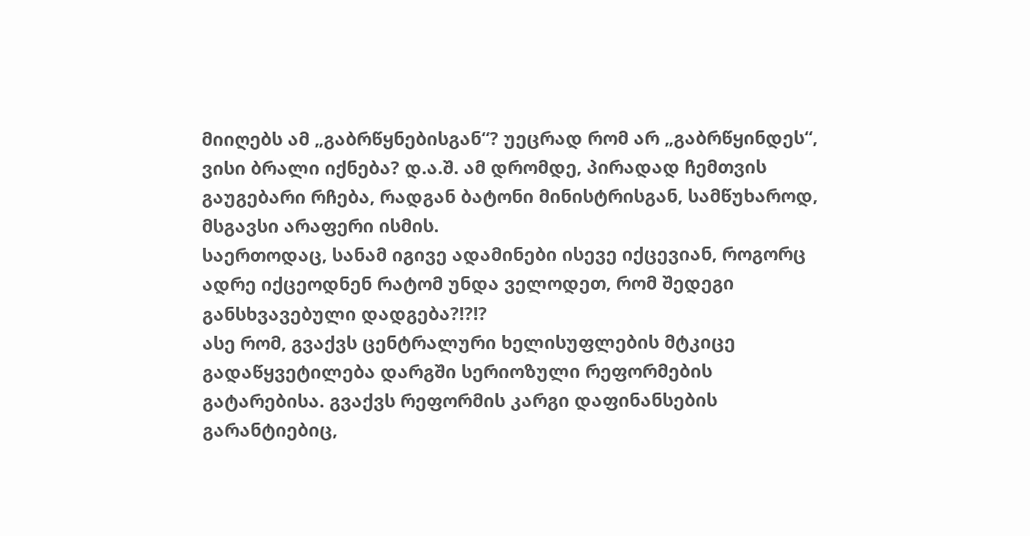მიიღებს ამ „გაბრწყნებისგან“? უეცრად რომ არ „გაბრწყინდეს“, ვისი ბრალი იქნება? დ.ა.შ. ამ დრომდე, პირადად ჩემთვის გაუგებარი რჩება, რადგან ბატონი მინისტრისგან, სამწუხაროდ, მსგავსი არაფერი ისმის.
საერთოდაც, სანამ იგივე ადამინები ისევე იქცევიან, როგორც ადრე იქცეოდნენ რატომ უნდა ველოდეთ, რომ შედეგი განსხვავებული დადგება?!?!?
ასე რომ, გვაქვს ცენტრალური ხელისუფლების მტკიცე გადაწყვეტილება დარგში სერიოზული რეფორმების გატარებისა. გვაქვს რეფორმის კარგი დაფინანსების გარანტიებიც,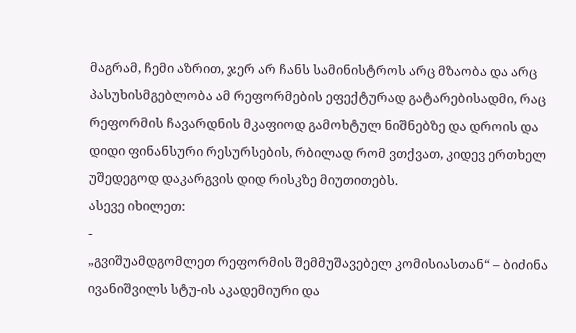მაგრამ, ჩემი აზრით, ჯერ არ ჩანს სამინისტროს არც მზაობა და არც პასუხისმგებლობა ამ რეფორმების ეფექტურად გატარებისადმი, რაც რეფორმის ჩავარდნის მკაფიოდ გამოხტულ ნიშნებზე და დროის და დიდი ფინანსური რესურსების, რბილად რომ ვთქვათ, კიდევ ერთხელ უშედეგოდ დაკარგვის დიდ რისკზე მიუთითებს.
ასევე იხილეთ:
-
„გვიშუამდგომლეთ რეფორმის შემმუშავებელ კომისიასთან“ – ბიძინა ივანიშვილს სტუ-ის აკადემიური და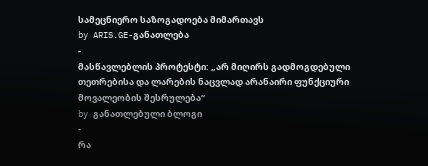სამეცნიერო საზოგადოება მიმართავს
by ARIS.GE-განათლება
-
მასწავლებლის პროტესტი: „არ მიღირს გადმოგდებული თეთრებისა და ლარების ნაცვლად არანაირი ფუნქციური მოვალეობის შესრულება“
by განათლებული ბლოგი
-
რა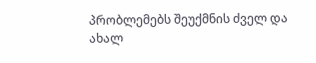პრობლემებს შეუქმნის ძველ და ახალ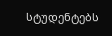სტუდენტებს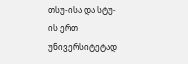თსუ-ისა და სტუ-ის ერთ უნივერსიტეტად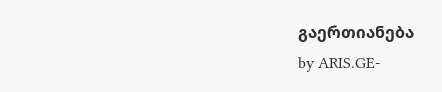გაერთიანება
by ARIS.GE-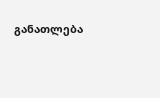განათლება